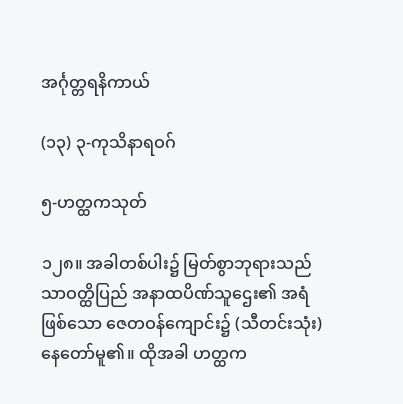အင်္ဂုတ္တရနိကာယ်

(၁၃) ၃-ကုသိနာရဝဂ်

၅-ဟတ္ထကသုတ်

၁၂၈။ အခါတစ်ပါး၌ မြတ်စွာဘုရားသည် သာဝတ္ထိပြည် အနာထပိဏ်သူဌေး၏ အရံဖြစ်သော ဇေတဝန်ကျောင်း၌ (သီတင်းသုံး) နေတော်မူ၏။ ထိုအခါ ဟတ္ထက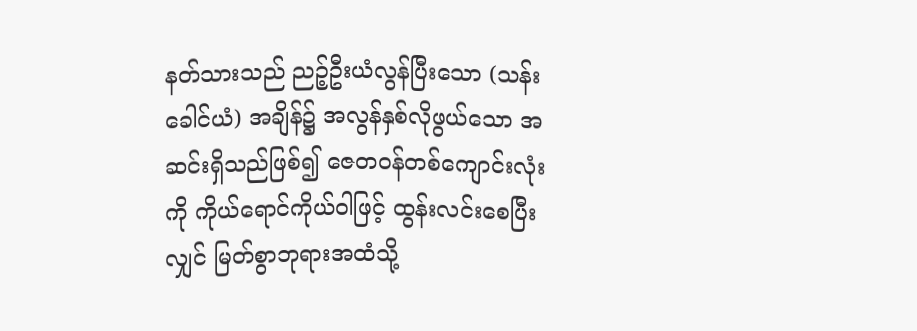နတ်သားသည် ညဉ့်ဦးယံလွန်ပြီးသော (သန်းခေါင်ယံ) အချိန်၌ အလွန်နှစ်လိုဖွယ်သော အဆင်းရှိသည်ဖြစ်၍ ဇေတဝန်တစ်ကျောင်းလုံးကို ကိုယ်ရောင်ကိုယ်ဝါဖြင့် ထွန်းလင်းစေပြီးလျှင် မြတ်စွာဘုရားအထံသို့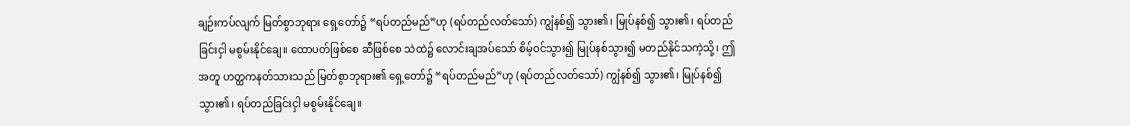ချဉ်းကပ်လျက် မြတ်စွာဘုရား ရှေ့တော်၌ “ရပ်တည်မည်”ဟု (ရပ်တည်လတ်သော်) ကျွံနစ်၍ သွား၏၊ မြုပ်နစ်၍ သွား၏၊ ရပ်တည်ခြင်းငှါ မစွမ်းနိုင်ချေ။ ထောပတ်ဖြစ်စေ ဆီဖြစ်စေ သဲထဲ၌ လောင်းချအပ်သော် စိမ့်ဝင်သွား၍ မြုပ်နစ်သွား၍ မတည်နိုင်သကဲ့သို့၊ ဤအတူ ဟတ္ထကနတ်သားသည် မြတ်စွာဘုရား၏ ရှေ့တော်၌ “ရပ်တည်မည်”ဟု (ရပ်တည်လတ်သော်) ကျွံနစ်၍ သွား၏၊ မြုပ်နစ်၍ သွား၏၊ ရပ်တည်ခြင်းငှါ မစွမ်းနိုင်ချေ။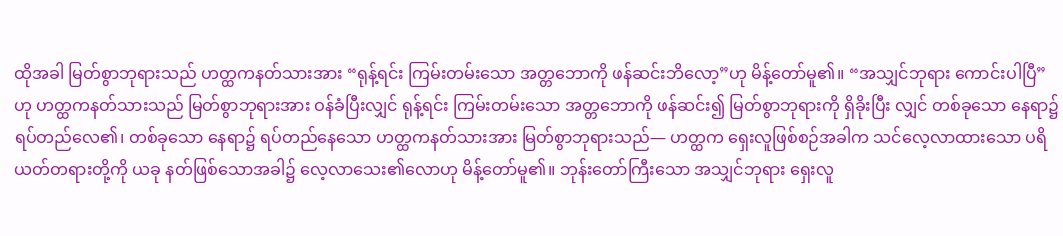ထိုအခါ မြတ်စွာဘုရားသည် ဟတ္ထကနတ်သားအား “ရုန့်ရင်း ကြမ်းတမ်းသော အတ္တဘောကို ဖန်ဆင်းဘိလော့”ဟု မိန့်တော်မူ၏။ “အသျှင်ဘုရား ကောင်းပါပြီ”ဟု ဟတ္ထကနတ်သားသည် မြတ်စွာဘုရားအား ဝန်ခံပြီးလျှင် ရုန့်ရင်း ကြမ်းတမ်းသော အတ္တဘောကို ဖန်ဆင်း၍ မြတ်စွာဘုရားကို ရှိခိုးပြီး လျှင် တစ်ခုသော နေရာ၌ ရပ်တည်လေ၏၊ တစ်ခုသော နေရာ၌ ရပ်တည်နေသော ဟတ္ထကနတ်သားအား မြတ်စွာဘုရားသည်— ဟတ္ထက ရှေးလူဖြစ်စဉ်အခါက သင်လေ့လာထားသော ပရိယတ်တရားတို့ကို ယခု နတ်ဖြစ်သောအခါ၌ လေ့လာသေး၏လောဟု မိန့်တော်မူ၏။ ဘုန်းတော်ကြီးသော အသျှင်ဘုရား ရှေးလူ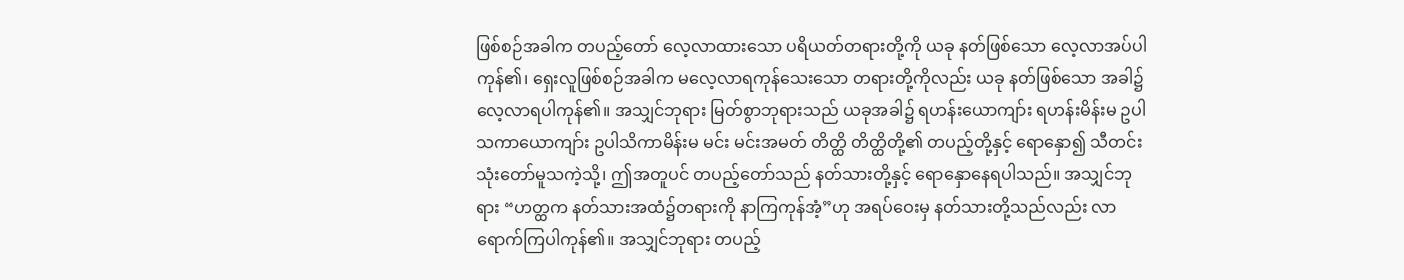ဖြစ်စဉ်အခါက တပည့်တော် လေ့လာထားသော ပရိယတ်တရားတို့ကို ယခု နတ်ဖြစ်သော လေ့လာအပ်ပါကုန်၏၊ ရှေးလူဖြစ်စဉ်အခါက မလေ့လာရကုန်သေးသော တရားတို့ကိုလည်း ယခု နတ်ဖြစ်သော အခါ၌ လေ့လာရပါကုန်၏။ အသျှင်ဘုရား မြတ်စွာဘုရားသည် ယခုအခါ၌ ရဟန်းယောကျာ်း ရဟန်းမိန်းမ ဥပါသကာယောကျာ်း ဥပါသိကာမိန်းမ မင်း မင်းအမတ် တိတ္ထိ တိတ္ထိတို့၏ တပည့်တို့နှင့် ရောနှော၍ သီတင်းသုံးတော်မူသကဲ့သို့၊ ဤအတူပင် တပည့်တော်သည် နတ်သားတို့နှင့် ရောနှောနေရပါသည်။ အသျှင်ဘုရား “ဟတ္ထက နတ်သားအထံ၌တရားကို နာကြကုန်အံ့”ဟု အရပ်ဝေးမှ နတ်သားတို့သည်လည်း လာရောက်ကြပါကုန်၏။ အသျှင်ဘုရား တပည့်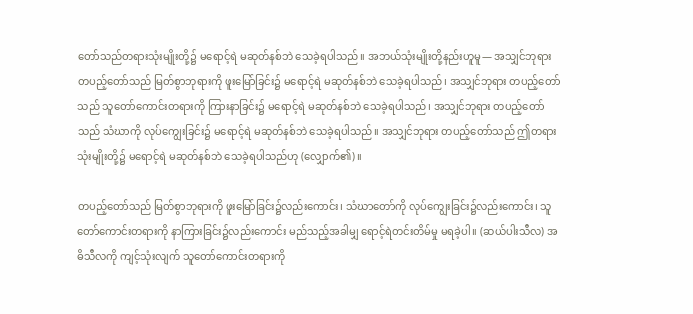တော်သည်တရားသုံးမျိုးတို့၌ မရောင့်ရဲ မဆုတ်နစ်ဘဲ သေခဲ့ရပါသည်။ အဘယ်သုံးမျိုးတို့နည်းဟူမူ— အသျှင်ဘုရား တပည့်တော်သည် မြတ်စွာဘုရားကို ဖူးမြော်ခြင်း၌ မရောင့်ရဲ မဆုတ်နစ်ဘဲ သေခဲ့ရပါသည်၊ အသျှင်ဘုရား တပည့်တော်သည် သူတော်ကောင်းတရားကို ကြားနာခြင်း၌ မရောင့်ရဲ မဆုတ်နစ်ဘဲ သေခဲ့ရပါသည်၊ အသျှင်ဘုရား တပည့်တော်သည် သံဃာကို လုပ်ကျွေးခြင်း၌ မရောင့်ရဲ မဆုတ်နစ်ဘဲ သေခဲ့ရပါသည်။ အသျှင်ဘုရား တပည့်တော်သည် ဤတရားသုံးမျိုးတို့၌ မရောင့်ရဲ မဆုတ်နစ်ဘဲ သေခဲ့ရပါသည်ဟု (လျှောက်၏)။

တပည့်တော်သည် မြတ်စွာဘုရားကို ဖူးမြော်ခြင်း၌လည်းကောင်း၊ သံဃာတော်ကို လုပ်ကျွေးခြင်း၌လည်းကောင်း၊ သူတော်ကောင်းတရားကို နာကြားခြင်း၌လည်းကောင်း မည်သည့်အခါမျှ ရောင့်ရဲတင်းတိမ်မှု မရခဲ့ပါ။ (ဆယ်ပါးသီလ) အဓိသီလကို ကျင့်သုံးလျက် သူတော်ကောင်းတရားကို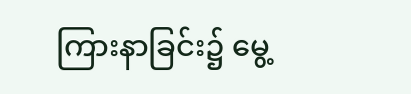ကြားနာခြင်း၌ မွေ့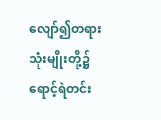လျော်၍တရားသုံးမျိုးတို့၌ ရောင့်ရဲတင်း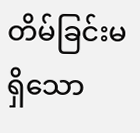တိမ်ခြင်းမရှိသော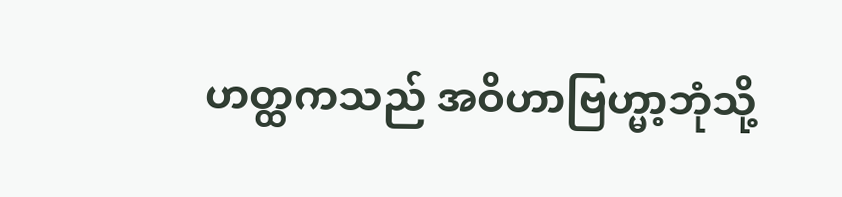ဟတ္ထကသည် အဝိဟာဗြဟ္မာ့ဘုံသို့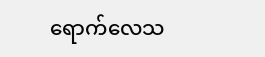ရောက်လေသ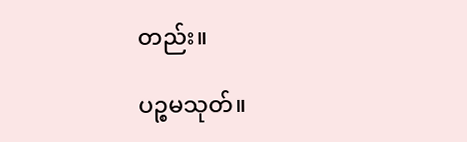တည်း။

ပဉ္စမသုတ်။